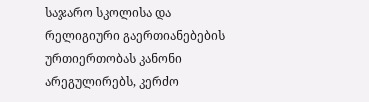საჯარო სკოლისა და რელიგიური გაერთიანებების ურთიერთობას კანონი
არეგულირებს, კერძო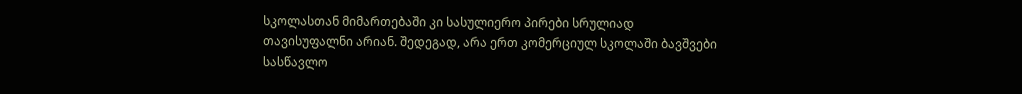სკოლასთან მიმართებაში კი სასულიერო პირები სრულიად
თავისუფალნი არიან. შედეგად, არა ერთ კომერციულ სკოლაში ბავშვები სასწავლო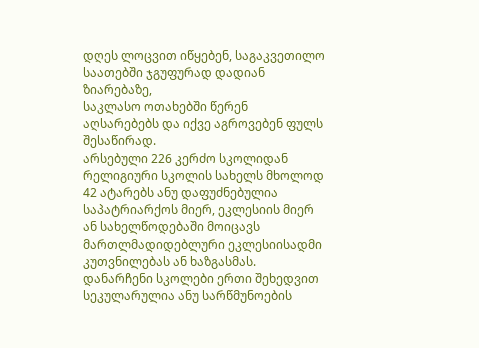დღეს ლოცვით იწყებენ, საგაკვეთილო საათებში ჯგუფურად დადიან ზიარებაზე,
საკლასო ოთახებში წერენ აღსარებებს და იქვე აგროვებენ ფულს შესაწირად.
არსებული 226 კერძო სკოლიდან რელიგიური სკოლის სახელს მხოლოდ 42 ატარებს ანუ დაფუძნებულია საპატრიარქოს მიერ, ეკლესიის მიერ ან სახელწოდებაში მოიცავს მართლმადიდებლური ეკლესიისადმი კუთვნილებას ან ხაზგასმას.
დანარჩენი სკოლები ერთი შეხედვით სეკულარულია ანუ სარწმუნოების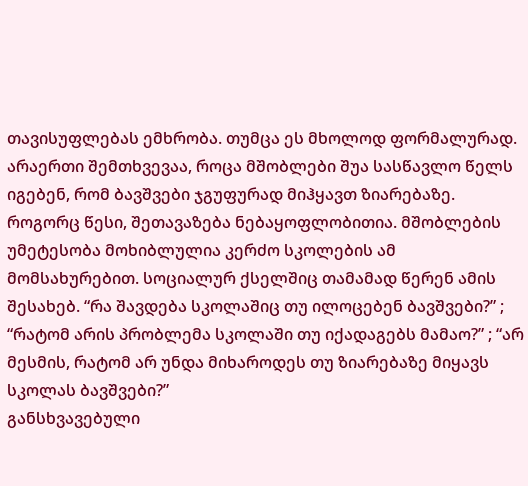თავისუფლებას ემხრობა. თუმცა ეს მხოლოდ ფორმალურად. არაერთი შემთხვევაა, როცა მშობლები შუა სასწავლო წელს იგებენ, რომ ბავშვები ჯგუფურად მიჰყავთ ზიარებაზე.
როგორც წესი, შეთავაზება ნებაყოფლობითია. მშობლების უმეტესობა მოხიბლულია კერძო სკოლების ამ მომსახურებით. სოციალურ ქსელშიც თამამად წერენ ამის შესახებ. “რა შავდება სკოლაშიც თუ ილოცებენ ბავშვები?” ; “რატომ არის პრობლემა სკოლაში თუ იქადაგებს მამაო?” ; “არ მესმის, რატომ არ უნდა მიხაროდეს თუ ზიარებაზე მიყავს სკოლას ბავშვები?”
განსხვავებული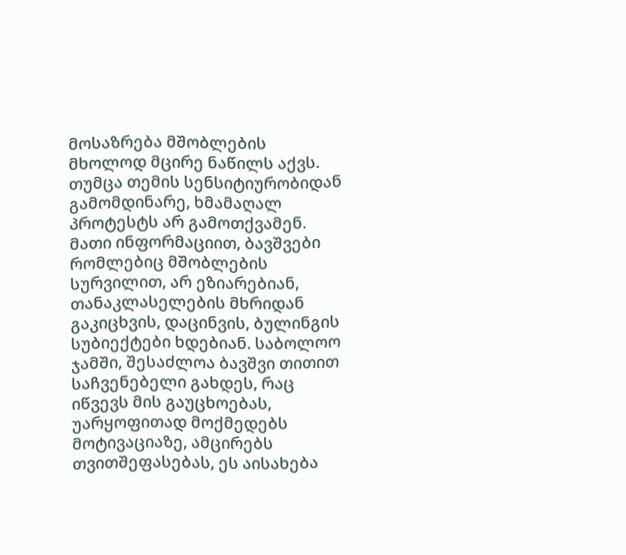მოსაზრება მშობლების მხოლოდ მცირე ნაწილს აქვს. თუმცა თემის სენსიტიურობიდან გამომდინარე, ხმამაღალ პროტესტს არ გამოთქვამენ. მათი ინფორმაციით, ბავშვები რომლებიც მშობლების სურვილით, არ ეზიარებიან, თანაკლასელების მხრიდან გაკიცხვის, დაცინვის, ბულინგის სუბიექტები ხდებიან. საბოლოო ჯამში, შესაძლოა ბავშვი თითით საჩვენებელი გახდეს, რაც იწვევს მის გაუცხოებას, უარყოფითად მოქმედებს მოტივაციაზე, ამცირებს თვითშეფასებას, ეს აისახება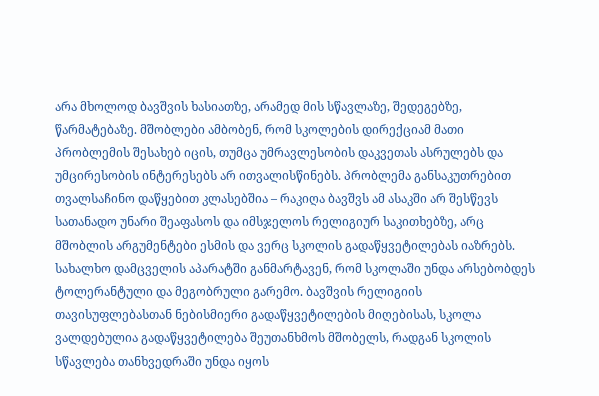არა მხოლოდ ბავშვის ხასიათზე, არამედ მის სწავლაზე, შედეგებზე, წარმატებაზე. მშობლები ამბობენ, რომ სკოლების დირექციამ მათი პრობლემის შესახებ იცის, თუმცა უმრავლესობის დაკვეთას ასრულებს და უმცირესობის ინტერესებს არ ითვალისწინებს. პრობლემა განსაკუთრებით თვალსაჩინო დაწყებით კლასებშია – რაკიღა ბავშვს ამ ასაკში არ შესწევს სათანადო უნარი შეაფასოს და იმსჯელოს რელიგიურ საკითხებზე, არც მშობლის არგუმენტები ესმის და ვერც სკოლის გადაწყვეტილებას იაზრებს.
სახალხო დამცველის აპარატში განმარტავენ, რომ სკოლაში უნდა არსებობდეს ტოლერანტული და მეგობრული გარემო. ბავშვის რელიგიის თავისუფლებასთან ნებისმიერი გადაწყვეტილების მიღებისას, სკოლა ვალდებულია გადაწყვეტილება შეუთანხმოს მშობელს, რადგან სკოლის სწავლება თანხვედრაში უნდა იყოს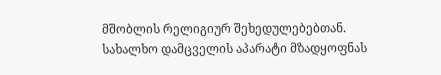მშობლის რელიგიურ შეხედულებებთან. სახალხო დამცველის აპარატი მზადყოფნას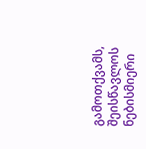გამოთქვამს, შეისწავლოს ნებისმიერი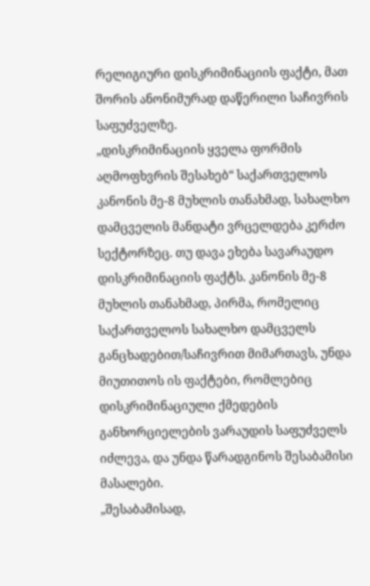რელიგიური დისკრიმინაციის ფაქტი, მათ შორის ანონიმურად დაწერილი საჩივრის საფუძველზე.
„დისკრიმინაციის ყველა ფორმის აღმოფხვრის შესახებ“ საქართველოს კანონის მე-8 მუხლის თანახმად, სახალხო დამცველის მანდატი ვრცელდება კერძო სექტორზეც. თუ დავა ეხება სავარაუდო დისკრიმინაციის ფაქტს. კანონის მე-8 მუხლის თანახმად, პირმა, რომელიც საქართველოს სახალხო დამცველს განცხადებით/საჩივრით მიმართავს, უნდა მიუთითოს ის ფაქტები, რომლებიც დისკრიმინაციული ქმედების განხორციელების ვარაუდის საფუძველს იძლევა, და უნდა წარადგინოს შესაბამისი მასალები.
„შესაბამისად,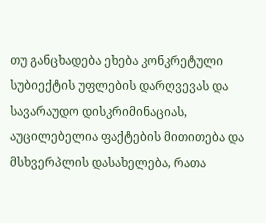თუ განცხადება ეხება კონკრეტული სუბიექტის უფლების დარღვევას და სავარაუდო დისკრიმინაციას, აუცილებელია ფაქტების მითითება და მსხვერპლის დასახელება, რათა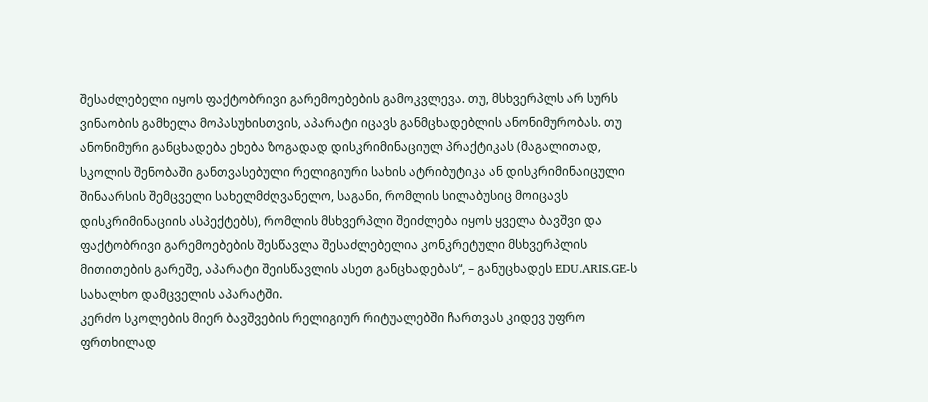შესაძლებელი იყოს ფაქტობრივი გარემოებების გამოკვლევა. თუ, მსხვერპლს არ სურს ვინაობის გამხელა მოპასუხისთვის, აპარატი იცავს განმცხადებლის ანონიმურობას. თუ ანონიმური განცხადება ეხება ზოგადად დისკრიმინაციულ პრაქტიკას (მაგალითად, სკოლის შენობაში განთვასებული რელიგიური სახის ატრიბუტიკა ან დისკრიმინაიცული შინაარსის შემცველი სახელმძღვანელო, საგანი, რომლის სილაბუსიც მოიცავს დისკრიმინაციის ასპექტებს), რომლის მსხვერპლი შეიძლება იყოს ყველა ბავშვი და ფაქტობრივი გარემოებების შესწავლა შესაძლებელია კონკრეტული მსხვერპლის მითითების გარეშე, აპარატი შეისწავლის ასეთ განცხადებას“, – განუცხადეს EDU.ARIS.GE-ს სახალხო დამცველის აპარატში.
კერძო სკოლების მიერ ბავშვების რელიგიურ რიტუალებში ჩართვას კიდევ უფრო ფრთხილად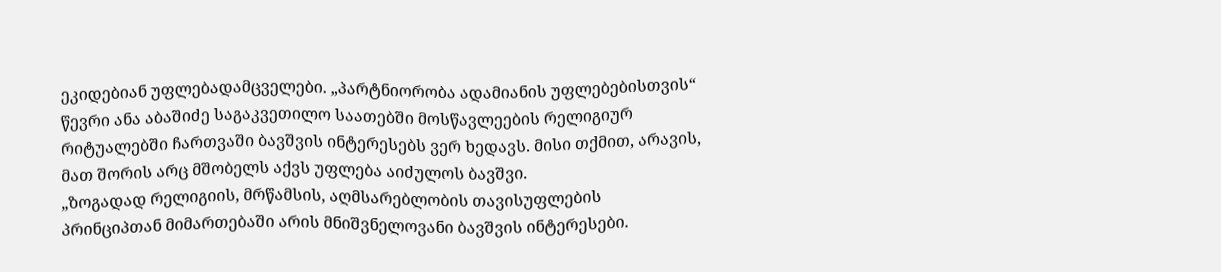ეკიდებიან უფლებადამცველები. „პარტნიორობა ადამიანის უფლებებისთვის“ წევრი ანა აბაშიძე საგაკვეთილო საათებში მოსწავლეების რელიგიურ რიტუალებში ჩართვაში ბავშვის ინტერესებს ვერ ხედავს. მისი თქმით, არავის, მათ შორის არც მშობელს აქვს უფლება აიძულოს ბავშვი.
„ზოგადად რელიგიის, მრწამსის, აღმსარებლობის თავისუფლების პრინციპთან მიმართებაში არის მნიშვნელოვანი ბავშვის ინტერესები.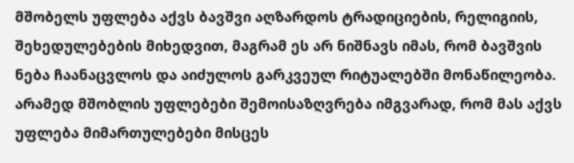მშობელს უფლება აქვს ბავშვი აღზარდოს ტრადიციების, რელიგიის, შეხედულებების მიხედვით, მაგრამ ეს არ ნიშნავს იმას, რომ ბავშვის ნება ჩაანაცვლოს და აიძულოს გარკვეულ რიტუალებში მონაწილეობა. არამედ მშობლის უფლებები შემოისაზღვრება იმგვარად, რომ მას აქვს უფლება მიმართულებები მისცეს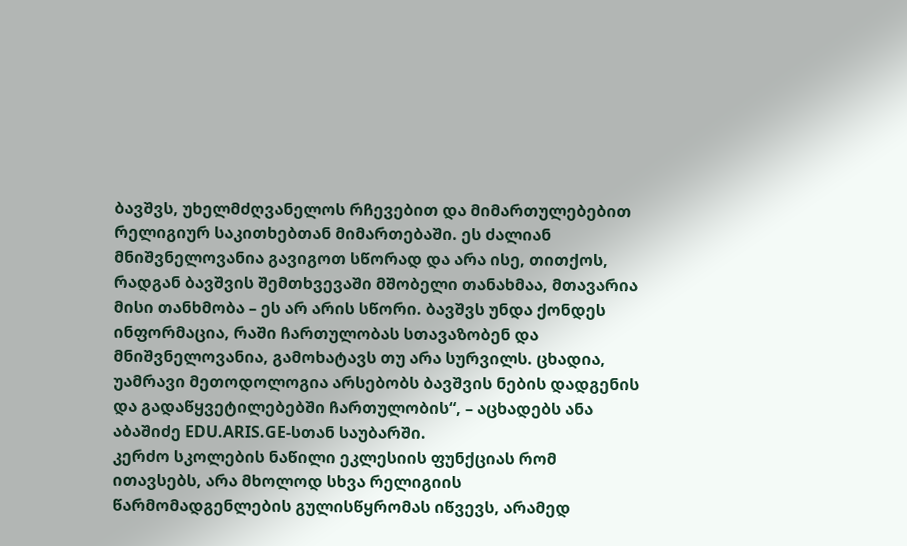ბავშვს, უხელმძღვანელოს რჩევებით და მიმართულებებით რელიგიურ საკითხებთან მიმართებაში. ეს ძალიან მნიშვნელოვანია გავიგოთ სწორად და არა ისე, თითქოს, რადგან ბავშვის შემთხვევაში მშობელი თანახმაა, მთავარია მისი თანხმობა – ეს არ არის სწორი. ბავშვს უნდა ქონდეს ინფორმაცია, რაში ჩართულობას სთავაზობენ და მნიშვნელოვანია, გამოხატავს თუ არა სურვილს. ცხადია, უამრავი მეთოდოლოგია არსებობს ბავშვის ნების დადგენის და გადაწყვეტილებებში ჩართულობის“, – აცხადებს ანა აბაშიძე EDU.ARIS.GE-სთან საუბარში.
კერძო სკოლების ნაწილი ეკლესიის ფუნქციას რომ ითავსებს, არა მხოლოდ სხვა რელიგიის წარმომადგენლების გულისწყრომას იწვევს, არამედ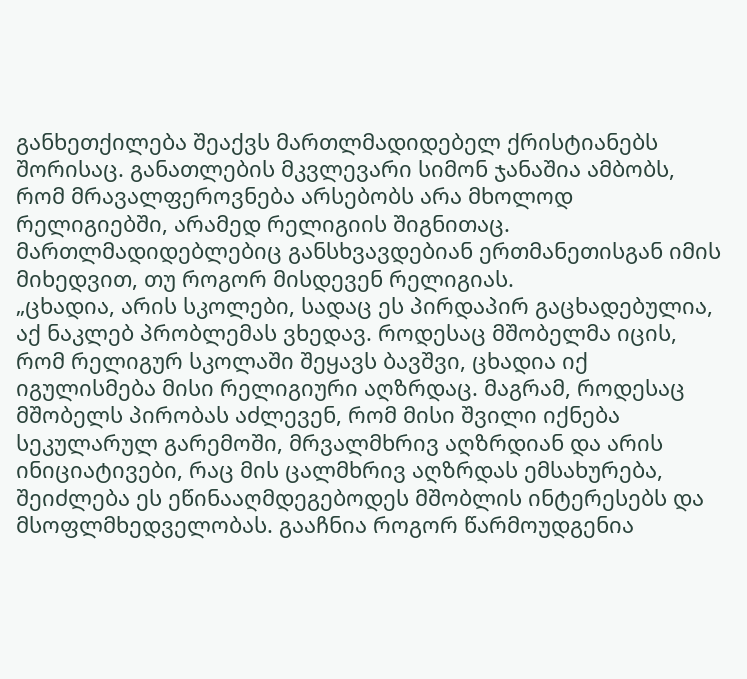განხეთქილება შეაქვს მართლმადიდებელ ქრისტიანებს შორისაც. განათლების მკვლევარი სიმონ ჯანაშია ამბობს, რომ მრავალფეროვნება არსებობს არა მხოლოდ რელიგიებში, არამედ რელიგიის შიგნითაც. მართლმადიდებლებიც განსხვავდებიან ერთმანეთისგან იმის მიხედვით, თუ როგორ მისდევენ რელიგიას.
„ცხადია, არის სკოლები, სადაც ეს პირდაპირ გაცხადებულია, აქ ნაკლებ პრობლემას ვხედავ. როდესაც მშობელმა იცის, რომ რელიგურ სკოლაში შეყავს ბავშვი, ცხადია იქ იგულისმება მისი რელიგიური აღზრდაც. მაგრამ, როდესაც მშობელს პირობას აძლევენ, რომ მისი შვილი იქნება სეკულარულ გარემოში, მრვალმხრივ აღზრდიან და არის ინიციატივები, რაც მის ცალმხრივ აღზრდას ემსახურება, შეიძლება ეს ეწინააღმდეგებოდეს მშობლის ინტერესებს და მსოფლმხედველობას. გააჩნია როგორ წარმოუდგენია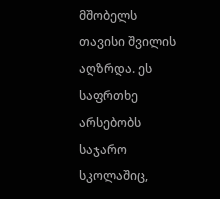მშობელს თავისი შვილის აღზრდა. ეს საფრთხე არსებობს საჯარო სკოლაშიც,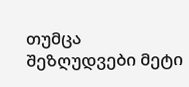თუმცა შეზღუდვები მეტი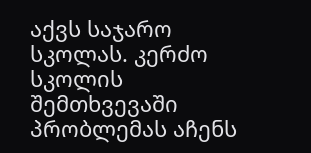აქვს საჯარო სკოლას. კერძო სკოლის შემთხვევაში პრობლემას აჩენს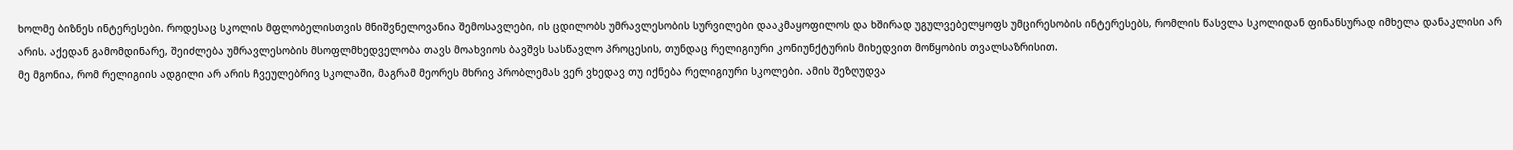ხოლმე ბიზნეს ინტერესები. როდესაც სკოლის მფლობელისთვის მნიშვნელოვანია შემოსავლები, ის ცდილობს უმრავლესობის სურვილები დააკმაყოფილოს და ხშირად უგულვებელყოფს უმცირესობის ინტერესებს, რომლის წასვლა სკოლიდან ფინანსურად იმხელა დანაკლისი არ არის. აქედან გამომდინარე, შეიძლება უმრავლესობის მსოფლმხედველობა თავს მოახვიოს ბავშვს სასწავლო პროცესის, თუნდაც რელიგიური კონიუნქტურის მიხედვით მოწყობის თვალსაზრისით.
მე მგონია, რომ რელიგიის ადგილი არ არის ჩვეულებრივ სკოლაში, მაგრამ მეორეს მხრივ პრობლემას ვერ ვხედავ თუ იქნება რელიგიური სკოლები. ამის შეზღუდვა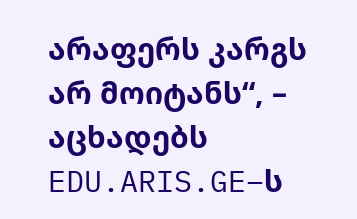არაფერს კარგს არ მოიტანს“, – აცხადებს EDU.ARIS.GE–ს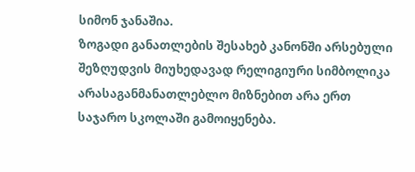სიმონ ჯანაშია.
ზოგადი განათლების შესახებ კანონში არსებული შეზღუდვის მიუხედავად რელიგიური სიმბოლიკა არასაგანმანათლებლო მიზნებით არა ერთ საჯარო სკოლაში გამოიყენება.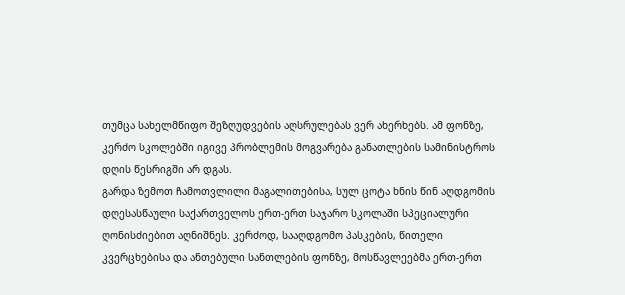თუმცა სახელმწიფო შეზღუდვების აღსრულებას ვერ ახერხებს. ამ ფონზე, კერძო სკოლებში იგივე პრობლემის მოგვარება განათლების სამინისტროს დღის წესრიგში არ დგას.
გარდა ზემოთ ჩამოთვლილი მაგალითებისა, სულ ცოტა ხნის წინ აღდგომის დღესასწაული საქართველოს ერთ-ერთ საჯარო სკოლაში სპეციალური ღონისძიებით აღნიშნეს. კერძოდ, სააღდგომო პასკების, წითელი კვერცხებისა და ანთებული სანთლების ფონზე, მოსწავლეებმა ერთ-ერთ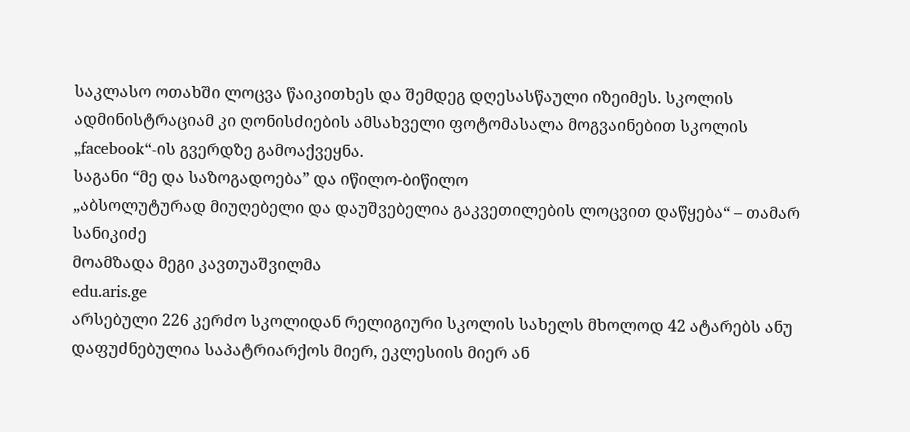საკლასო ოთახში ლოცვა წაიკითხეს და შემდეგ დღესასწაული იზეიმეს. სკოლის ადმინისტრაციამ კი ღონისძიების ამსახველი ფოტომასალა მოგვაინებით სკოლის „facebook“-ის გვერდზე გამოაქვეყნა.
საგანი “მე და საზოგადოება” და იწილო-ბიწილო
„აბსოლუტურად მიუღებელი და დაუშვებელია გაკვეთილების ლოცვით დაწყება“ – თამარ სანიკიძე
მოამზადა მეგი კავთუაშვილმა
edu.aris.ge
არსებული 226 კერძო სკოლიდან რელიგიური სკოლის სახელს მხოლოდ 42 ატარებს ანუ დაფუძნებულია საპატრიარქოს მიერ, ეკლესიის მიერ ან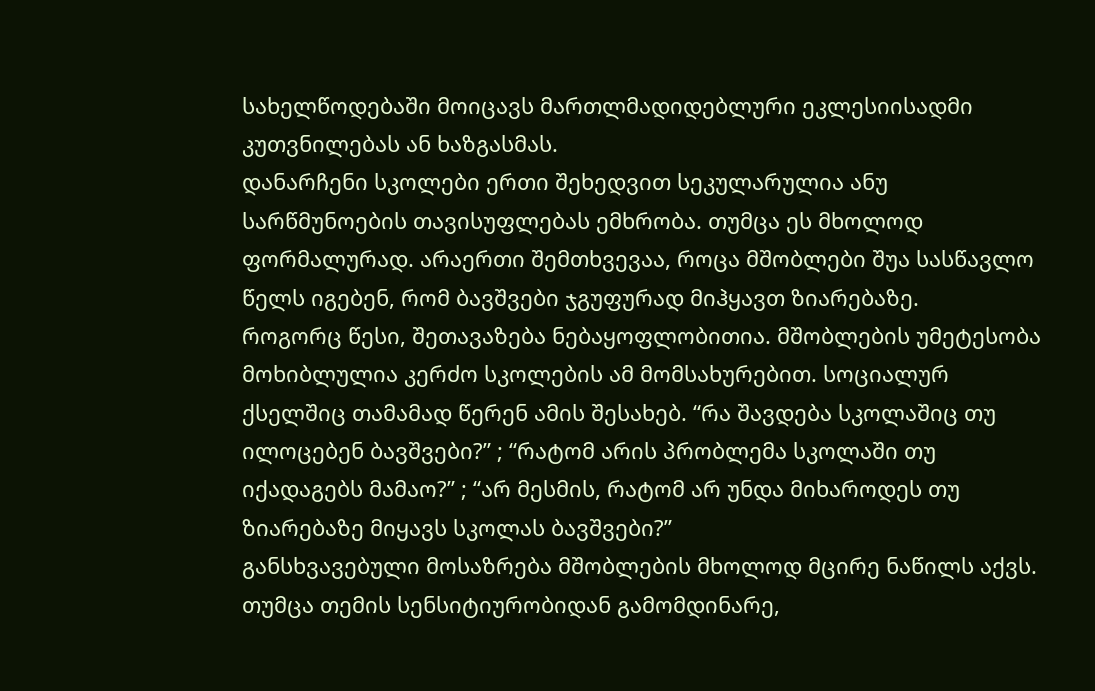სახელწოდებაში მოიცავს მართლმადიდებლური ეკლესიისადმი კუთვნილებას ან ხაზგასმას.
დანარჩენი სკოლები ერთი შეხედვით სეკულარულია ანუ სარწმუნოების თავისუფლებას ემხრობა. თუმცა ეს მხოლოდ ფორმალურად. არაერთი შემთხვევაა, როცა მშობლები შუა სასწავლო წელს იგებენ, რომ ბავშვები ჯგუფურად მიჰყავთ ზიარებაზე.
როგორც წესი, შეთავაზება ნებაყოფლობითია. მშობლების უმეტესობა მოხიბლულია კერძო სკოლების ამ მომსახურებით. სოციალურ ქსელშიც თამამად წერენ ამის შესახებ. “რა შავდება სკოლაშიც თუ ილოცებენ ბავშვები?” ; “რატომ არის პრობლემა სკოლაში თუ იქადაგებს მამაო?” ; “არ მესმის, რატომ არ უნდა მიხაროდეს თუ ზიარებაზე მიყავს სკოლას ბავშვები?”
განსხვავებული მოსაზრება მშობლების მხოლოდ მცირე ნაწილს აქვს. თუმცა თემის სენსიტიურობიდან გამომდინარე,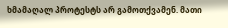ხმამაღალ პროტესტს არ გამოთქვამენ. მათი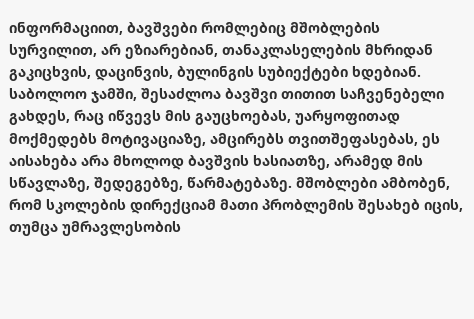ინფორმაციით, ბავშვები რომლებიც მშობლების სურვილით, არ ეზიარებიან, თანაკლასელების მხრიდან გაკიცხვის, დაცინვის, ბულინგის სუბიექტები ხდებიან. საბოლოო ჯამში, შესაძლოა ბავშვი თითით საჩვენებელი გახდეს, რაც იწვევს მის გაუცხოებას, უარყოფითად მოქმედებს მოტივაციაზე, ამცირებს თვითშეფასებას, ეს აისახება არა მხოლოდ ბავშვის ხასიათზე, არამედ მის სწავლაზე, შედეგებზე, წარმატებაზე. მშობლები ამბობენ, რომ სკოლების დირექციამ მათი პრობლემის შესახებ იცის, თუმცა უმრავლესობის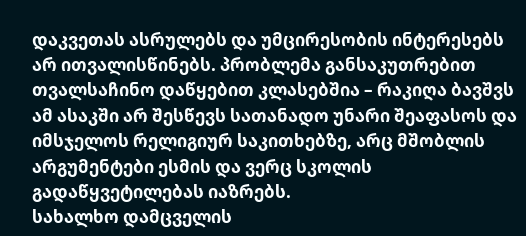დაკვეთას ასრულებს და უმცირესობის ინტერესებს არ ითვალისწინებს. პრობლემა განსაკუთრებით თვალსაჩინო დაწყებით კლასებშია – რაკიღა ბავშვს ამ ასაკში არ შესწევს სათანადო უნარი შეაფასოს და იმსჯელოს რელიგიურ საკითხებზე, არც მშობლის არგუმენტები ესმის და ვერც სკოლის გადაწყვეტილებას იაზრებს.
სახალხო დამცველის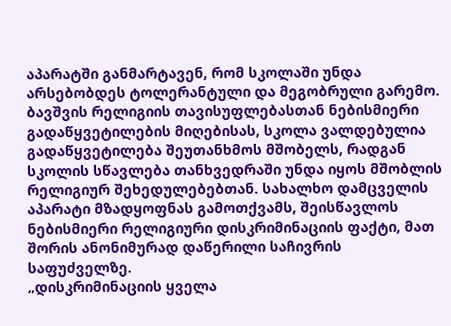აპარატში განმარტავენ, რომ სკოლაში უნდა არსებობდეს ტოლერანტული და მეგობრული გარემო. ბავშვის რელიგიის თავისუფლებასთან ნებისმიერი გადაწყვეტილების მიღებისას, სკოლა ვალდებულია გადაწყვეტილება შეუთანხმოს მშობელს, რადგან სკოლის სწავლება თანხვედრაში უნდა იყოს მშობლის რელიგიურ შეხედულებებთან. სახალხო დამცველის აპარატი მზადყოფნას გამოთქვამს, შეისწავლოს ნებისმიერი რელიგიური დისკრიმინაციის ფაქტი, მათ შორის ანონიმურად დაწერილი საჩივრის საფუძველზე.
„დისკრიმინაციის ყველა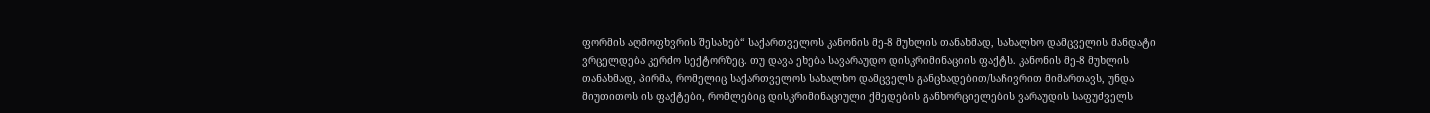ფორმის აღმოფხვრის შესახებ“ საქართველოს კანონის მე-8 მუხლის თანახმად, სახალხო დამცველის მანდატი ვრცელდება კერძო სექტორზეც. თუ დავა ეხება სავარაუდო დისკრიმინაციის ფაქტს. კანონის მე-8 მუხლის თანახმად, პირმა, რომელიც საქართველოს სახალხო დამცველს განცხადებით/საჩივრით მიმართავს, უნდა მიუთითოს ის ფაქტები, რომლებიც დისკრიმინაციული ქმედების განხორციელების ვარაუდის საფუძველს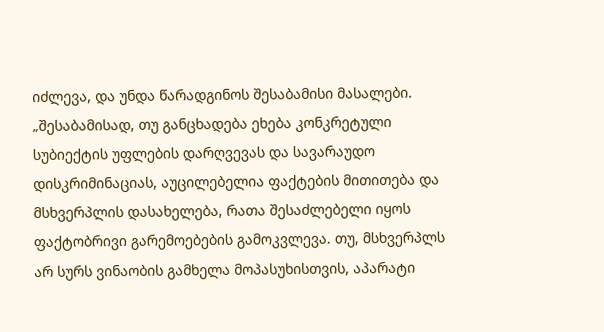იძლევა, და უნდა წარადგინოს შესაბამისი მასალები.
„შესაბამისად, თუ განცხადება ეხება კონკრეტული სუბიექტის უფლების დარღვევას და სავარაუდო დისკრიმინაციას, აუცილებელია ფაქტების მითითება და მსხვერპლის დასახელება, რათა შესაძლებელი იყოს ფაქტობრივი გარემოებების გამოკვლევა. თუ, მსხვერპლს არ სურს ვინაობის გამხელა მოპასუხისთვის, აპარატი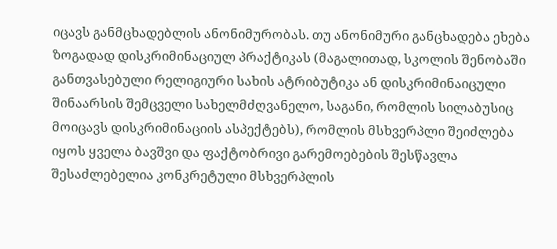იცავს განმცხადებლის ანონიმურობას. თუ ანონიმური განცხადება ეხება ზოგადად დისკრიმინაციულ პრაქტიკას (მაგალითად, სკოლის შენობაში განთვასებული რელიგიური სახის ატრიბუტიკა ან დისკრიმინაიცული შინაარსის შემცველი სახელმძღვანელო, საგანი, რომლის სილაბუსიც მოიცავს დისკრიმინაციის ასპექტებს), რომლის მსხვერპლი შეიძლება იყოს ყველა ბავშვი და ფაქტობრივი გარემოებების შესწავლა შესაძლებელია კონკრეტული მსხვერპლის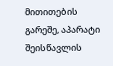მითითების გარეშე, აპარატი შეისწავლის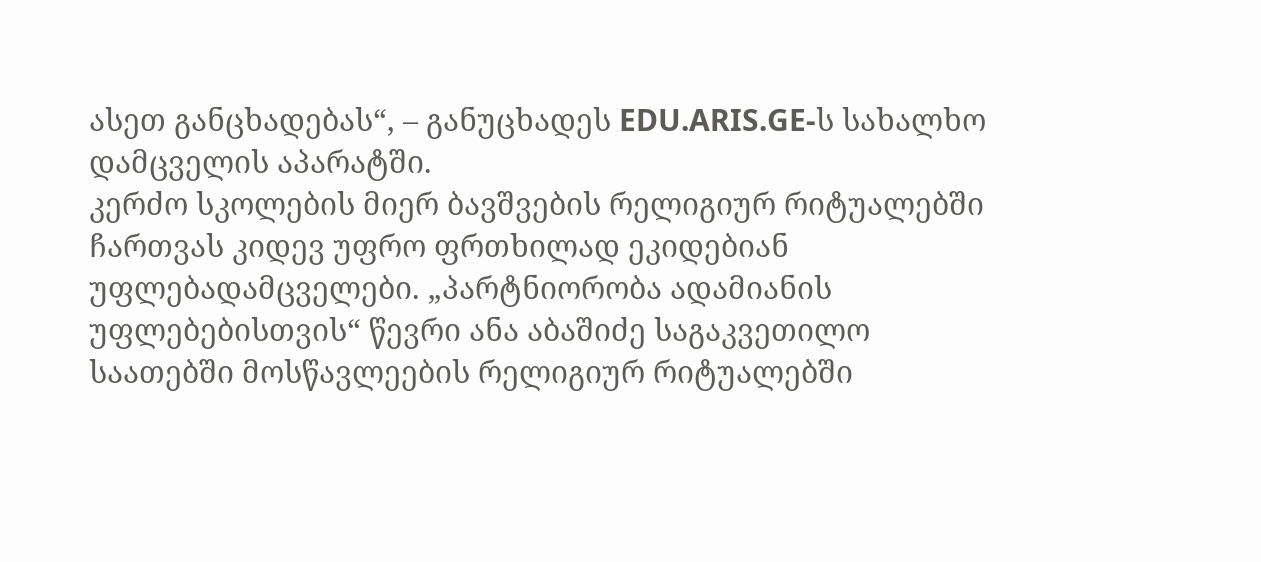ასეთ განცხადებას“, – განუცხადეს EDU.ARIS.GE-ს სახალხო დამცველის აპარატში.
კერძო სკოლების მიერ ბავშვების რელიგიურ რიტუალებში ჩართვას კიდევ უფრო ფრთხილად ეკიდებიან უფლებადამცველები. „პარტნიორობა ადამიანის უფლებებისთვის“ წევრი ანა აბაშიძე საგაკვეთილო საათებში მოსწავლეების რელიგიურ რიტუალებში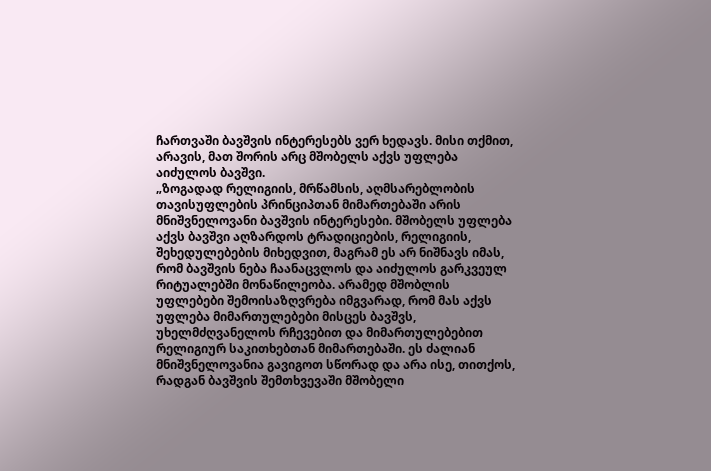ჩართვაში ბავშვის ინტერესებს ვერ ხედავს. მისი თქმით, არავის, მათ შორის არც მშობელს აქვს უფლება აიძულოს ბავშვი.
„ზოგადად რელიგიის, მრწამსის, აღმსარებლობის თავისუფლების პრინციპთან მიმართებაში არის მნიშვნელოვანი ბავშვის ინტერესები. მშობელს უფლება აქვს ბავშვი აღზარდოს ტრადიციების, რელიგიის, შეხედულებების მიხედვით, მაგრამ ეს არ ნიშნავს იმას, რომ ბავშვის ნება ჩაანაცვლოს და აიძულოს გარკვეულ რიტუალებში მონაწილეობა. არამედ მშობლის უფლებები შემოისაზღვრება იმგვარად, რომ მას აქვს უფლება მიმართულებები მისცეს ბავშვს, უხელმძღვანელოს რჩევებით და მიმართულებებით რელიგიურ საკითხებთან მიმართებაში. ეს ძალიან მნიშვნელოვანია გავიგოთ სწორად და არა ისე, თითქოს, რადგან ბავშვის შემთხვევაში მშობელი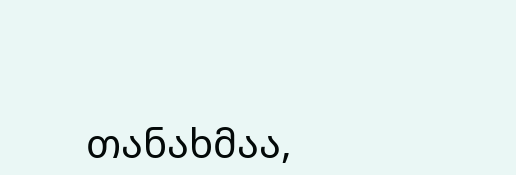თანახმაა,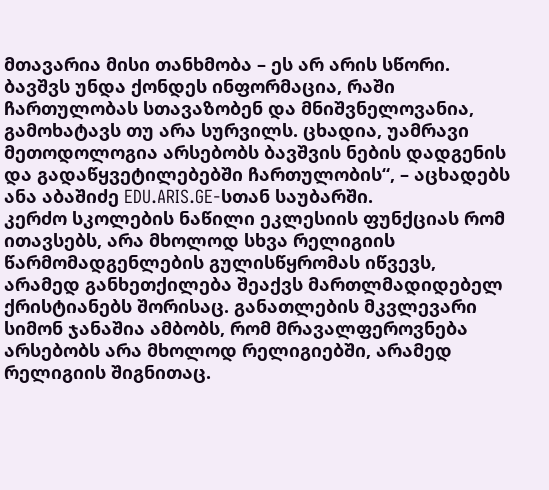მთავარია მისი თანხმობა – ეს არ არის სწორი. ბავშვს უნდა ქონდეს ინფორმაცია, რაში ჩართულობას სთავაზობენ და მნიშვნელოვანია, გამოხატავს თუ არა სურვილს. ცხადია, უამრავი მეთოდოლოგია არსებობს ბავშვის ნების დადგენის და გადაწყვეტილებებში ჩართულობის“, – აცხადებს ანა აბაშიძე EDU.ARIS.GE-სთან საუბარში.
კერძო სკოლების ნაწილი ეკლესიის ფუნქციას რომ ითავსებს, არა მხოლოდ სხვა რელიგიის წარმომადგენლების გულისწყრომას იწვევს, არამედ განხეთქილება შეაქვს მართლმადიდებელ ქრისტიანებს შორისაც. განათლების მკვლევარი სიმონ ჯანაშია ამბობს, რომ მრავალფეროვნება არსებობს არა მხოლოდ რელიგიებში, არამედ რელიგიის შიგნითაც.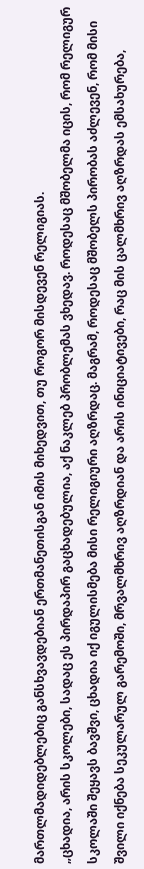მართლმადიდებლებიც განსხვავდებიან ერთმანეთისგან იმის მიხედვით, თუ როგორ მისდევენ რელიგიას.
„ცხადია, არის სკოლები, სადაც ეს პირდაპირ გაცხადებულია, აქ ნაკლებ პრობლემას ვხედავ. როდესაც მშობელმა იცის, რომ რელიგურ სკოლაში შეყავს ბავშვი, ცხადია იქ იგულისმება მისი რელიგიური აღზრდაც. მაგრამ, როდესაც მშობელს პირობას აძლევენ, რომ მისი შვილი იქნება სეკულარულ გარემოში, მრვალმხრივ აღზრდიან და არის ინიციატივები, რაც მის ცალმხრივ აღზრდას ემსახურება,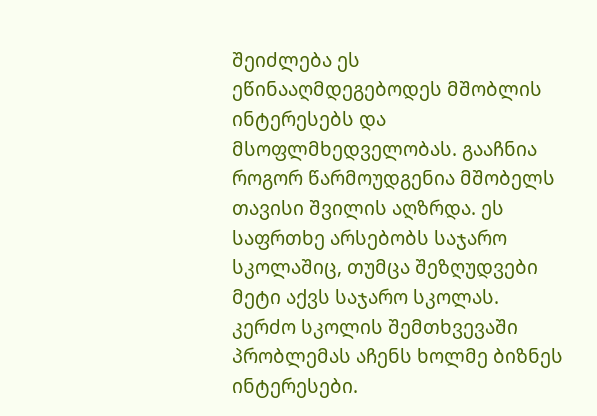შეიძლება ეს ეწინააღმდეგებოდეს მშობლის ინტერესებს და მსოფლმხედველობას. გააჩნია როგორ წარმოუდგენია მშობელს თავისი შვილის აღზრდა. ეს საფრთხე არსებობს საჯარო სკოლაშიც, თუმცა შეზღუდვები მეტი აქვს საჯარო სკოლას. კერძო სკოლის შემთხვევაში პრობლემას აჩენს ხოლმე ბიზნეს ინტერესები.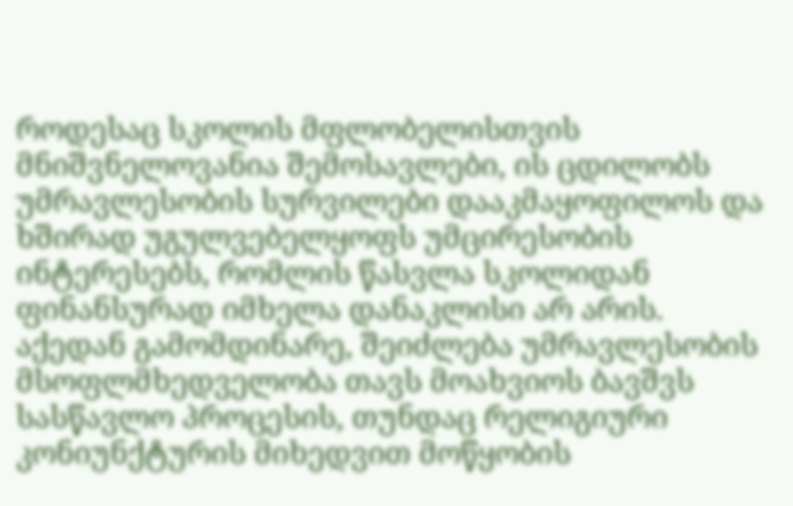როდესაც სკოლის მფლობელისთვის მნიშვნელოვანია შემოსავლები, ის ცდილობს უმრავლესობის სურვილები დააკმაყოფილოს და ხშირად უგულვებელყოფს უმცირესობის ინტერესებს, რომლის წასვლა სკოლიდან ფინანსურად იმხელა დანაკლისი არ არის. აქედან გამომდინარე, შეიძლება უმრავლესობის მსოფლმხედველობა თავს მოახვიოს ბავშვს სასწავლო პროცესის, თუნდაც რელიგიური კონიუნქტურის მიხედვით მოწყობის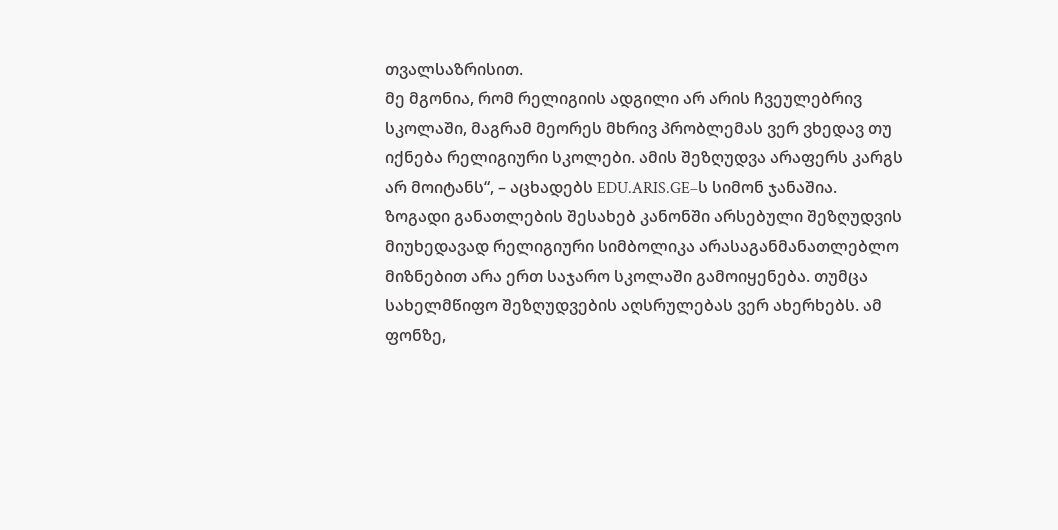თვალსაზრისით.
მე მგონია, რომ რელიგიის ადგილი არ არის ჩვეულებრივ სკოლაში, მაგრამ მეორეს მხრივ პრობლემას ვერ ვხედავ თუ იქნება რელიგიური სკოლები. ამის შეზღუდვა არაფერს კარგს არ მოიტანს“, – აცხადებს EDU.ARIS.GE–ს სიმონ ჯანაშია.
ზოგადი განათლების შესახებ კანონში არსებული შეზღუდვის მიუხედავად რელიგიური სიმბოლიკა არასაგანმანათლებლო მიზნებით არა ერთ საჯარო სკოლაში გამოიყენება. თუმცა სახელმწიფო შეზღუდვების აღსრულებას ვერ ახერხებს. ამ ფონზე,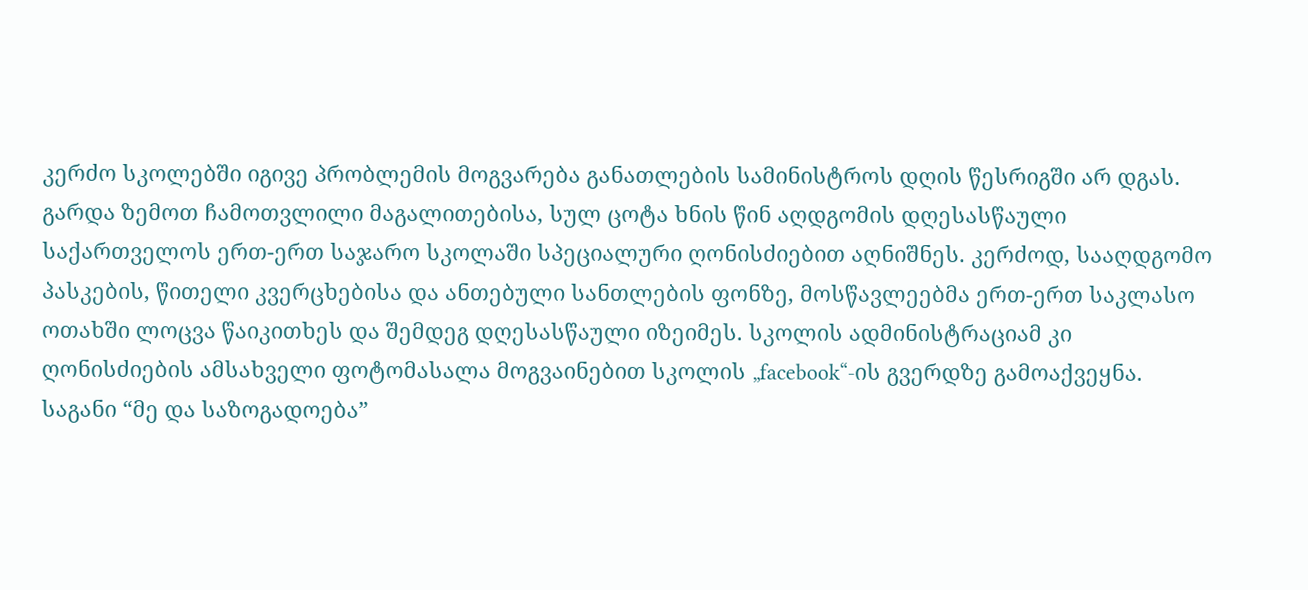კერძო სკოლებში იგივე პრობლემის მოგვარება განათლების სამინისტროს დღის წესრიგში არ დგას.
გარდა ზემოთ ჩამოთვლილი მაგალითებისა, სულ ცოტა ხნის წინ აღდგომის დღესასწაული საქართველოს ერთ-ერთ საჯარო სკოლაში სპეციალური ღონისძიებით აღნიშნეს. კერძოდ, სააღდგომო პასკების, წითელი კვერცხებისა და ანთებული სანთლების ფონზე, მოსწავლეებმა ერთ-ერთ საკლასო ოთახში ლოცვა წაიკითხეს და შემდეგ დღესასწაული იზეიმეს. სკოლის ადმინისტრაციამ კი ღონისძიების ამსახველი ფოტომასალა მოგვაინებით სკოლის „facebook“-ის გვერდზე გამოაქვეყნა.
საგანი “მე და საზოგადოება”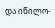და იწილო-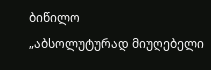ბიწილო
„აბსოლუტურად მიუღებელი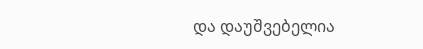და დაუშვებელია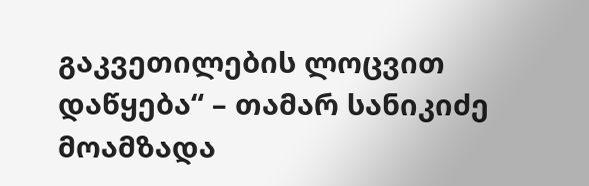გაკვეთილების ლოცვით დაწყება“ – თამარ სანიკიძე
მოამზადა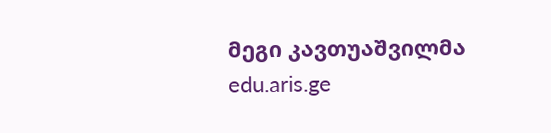მეგი კავთუაშვილმა
edu.aris.ge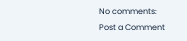No comments:
Post a Comment